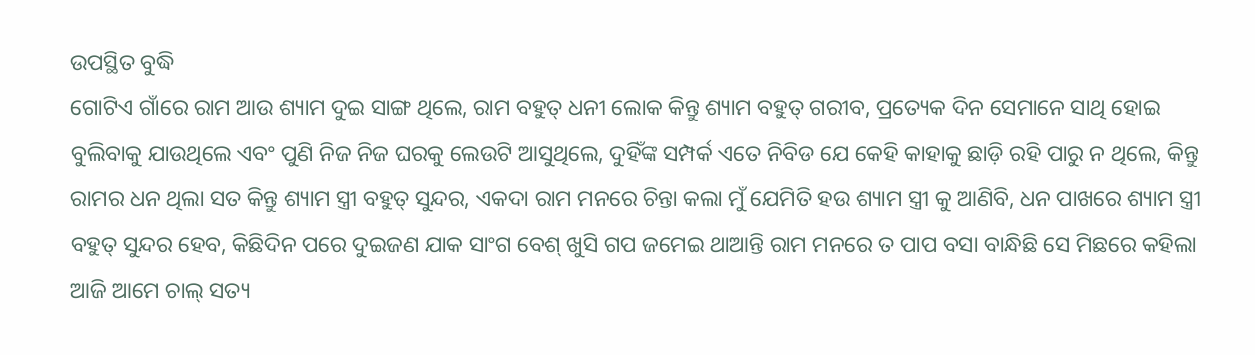ଉପସ୍ଥିତ ବୁଦ୍ଧି
ଗୋଟିଏ ଗାଁରେ ରାମ ଆଉ ଶ୍ୟାମ ଦୁଇ ସାଙ୍ଗ ଥିଲେ, ରାମ ବହୁତ୍ ଧନୀ ଲୋକ କିନ୍ତୁ ଶ୍ୟାମ ବହୁତ୍ ଗରୀବ, ପ୍ରତ୍ୟେକ ଦିନ ସେମାନେ ସାଥି ହୋଇ ବୁଲିବାକୁ ଯାଉଥିଲେ ଏବଂ ପୁଣି ନିଜ ନିଜ ଘରକୁ ଲେଉଟି ଆସୁଥିଲେ, ଦୁହିଁଙ୍କ ସମ୍ପର୍କ ଏତେ ନିବିଡ ଯେ କେହି କାହାକୁ ଛାଡ଼ି ରହି ପାରୁ ନ ଥିଲେ, କିନ୍ତୁ ରାମର ଧନ ଥିଲା ସତ କିନ୍ତୁ ଶ୍ୟାମ ସ୍ତ୍ରୀ ବହୁତ୍ ସୁନ୍ଦର, ଏକଦା ରାମ ମନରେ ଚିନ୍ତା କଲା ମୁଁ ଯେମିତି ହଉ ଶ୍ୟାମ ସ୍ତ୍ରୀ କୁ ଆଣିବି, ଧନ ପାଖରେ ଶ୍ୟାମ ସ୍ତ୍ରୀ ବହୁତ୍ ସୁନ୍ଦର ହେବ, କିଛିଦିନ ପରେ ଦୁଇଜଣ ଯାକ ସାଂଗ ବେଶ୍ ଖୁସି ଗପ ଜମେଇ ଥାଆନ୍ତି ରାମ ମନରେ ତ ପାପ ବସା ବାନ୍ଧିଛି ସେ ମିଛରେ କହିଲା ଆଜି ଆମେ ଚାଲ୍ ସତ୍ୟ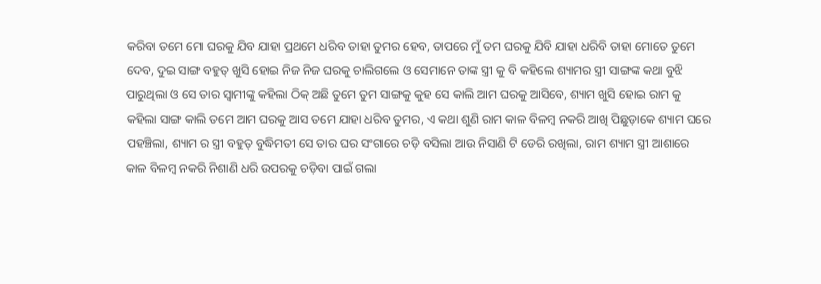କରିବା ତମେ ମୋ ଘରକୁ ଯିବ ଯାହା ପ୍ରଥମେ ଧରିବ ତାହା ତୁମର ହେବ, ତାପରେ ମୁଁ ତମ ଘରକୁ ଯିବି ଯାହା ଧରିବି ତାହା ମୋତେ ତୁମେ ଦେବ, ଦୁଇ ସାଙ୍ଗ ବହୁତ୍ ଖୁସି ହୋଇ ନିଜ ନିଜ ଘରକୁ ଚାଲିଗଲେ ଓ ସେମାନେ ତାଙ୍କ ସ୍ତ୍ରୀ କୁ ବି କହିଲେ ଶ୍ୟାମର ସ୍ତ୍ରୀ ସାଙ୍ଗଙ୍କ କଥା ବୁଝି ପାରୁଥିଲା ଓ ସେ ତାର ସ୍ବାମୀଙ୍କୁ କହିଲା ଠିକ୍ ଅଛି ତୁମେ ତୁମ ସାଙ୍ଗକୁ କୁହ ସେ କାଲି ଆମ ଘରକୁ ଆସିବେ, ଶ୍ୟାମ ଖୁସି ହୋଇ ରାମ କୁ କହିଲା ସାଙ୍ଗ କାଲି ତମେ ଆମ ଘରକୁ ଆସ ତମେ ଯାହା ଧରିବ ତୁମର, ଏ କଥା ଶୁଣି ରାମ କାଳ ବିଳମ୍ବ ନକରି ଆଖି ପିଛୁଡ଼ାକେ ଶ୍ୟାମ ଘରେ ପହଞ୍ଚିଲା, ଶ୍ୟାମ ର ସ୍ତ୍ରୀ ବହୁତ୍ ବୁଦ୍ଧିମତୀ ସେ ତାର ଘର ସଂଗାରେ ଚଡ଼ି ବସିଲା ଆଉ ନିସାଣି ଟି ଡେରି ରଖିଲା, ରାମ ଶ୍ୟାମ ସ୍ତ୍ରୀ ଆଶାରେ କାଳ ବିଳମ୍ବ ନକରି ନିଶାଣି ଧରି ଉପରକୁ ଚଡ଼ିବା ପାଇଁ ଗଲା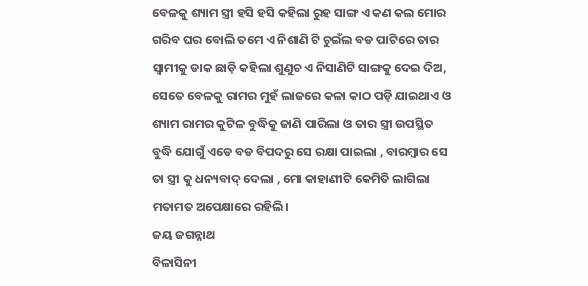ବେଳକୁ ଶ୍ୟାମ ସ୍ତ୍ରୀ ହସି ହସି କହିଲା ରୁହ ସାଙ୍ଗ ଏ କଣ କଲ ମୋର ଗରିବ ଘର ବୋଲି ତମେ ଏ ନିଶାଣି ଟି ଚୁଇଁଲ ବଡ ପାଟିରେ ତାର ସ୍ୱାମୀକୁ ଡାକ ଛାଡ଼ି କହିଲା ଶୁଣୁଚ ଏ ନିସାଣିଟି ସାଙ୍ଗକୁ ଦେଇ ଦିଅ, ସେତେ ବେଳକୁ ରାମର ମୁହଁ ଲାଜରେ କଳା କାଠ ପଡ଼ି ଯାଇଥାଏ ଓ ଶ୍ୟାମ ରାମର କୁଟିଳ ବୁଦ୍ଧିକୁ ଜାଣି ପାରିଲା ଓ ତାର ସ୍ତ୍ରୀ ଉପସ୍ଥିତ ବୁଦ୍ଧି ଯୋଗୁଁ ଏଡେ ବଡ ବିପଦରୁ ସେ ରକ୍ଷା ପାଇଲା , ବାରମ୍ବାର ସେ ତା ସ୍ତ୍ରୀ କୁ ଧନ୍ୟବାଦ୍ ଦେଲା , ମୋ କାହାଣୀଟି କେମିତି ଲାଗିଲା ମତାମତ ଅପେକ୍ଷାରେ ରହିଲି।
ଜୟ ଜଗନ୍ନାଥ
ବିଳାସିନୀ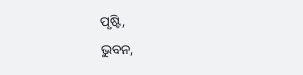ପୃଷ୍ଟି,
ଭୁବନ,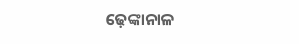ଢ଼େଙ୍କାନାଳ